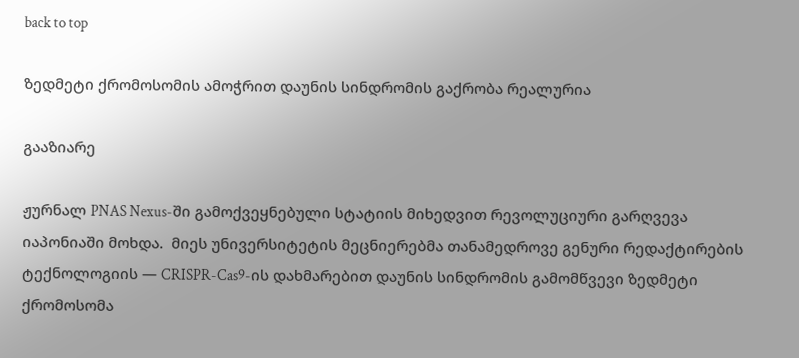back to top

ზედმეტი ქრომოსომის ამოჭრით დაუნის სინდრომის გაქრობა რეალურია

გააზიარე

ჟურნალ PNAS Nexus-ში გამოქვეყნებული სტატიის მიხედვით რევოლუციური გარღვევა იაპონიაში მოხდა.  მიეს უნივერსიტეტის მეცნიერებმა თანამედროვე გენური რედაქტირების ტექნოლოგიის — CRISPR-Cas9-ის დახმარებით დაუნის სინდრომის გამომწვევი ზედმეტი ქრომოსომა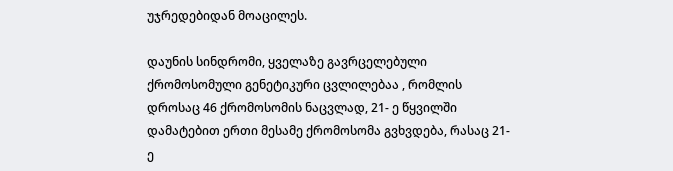უჯრედებიდან მოაცილეს.

დაუნის სინდრომი, ყველაზე გავრცელებული ქრომოსომული გენეტიკური ცვლილებაა , რომლის დროსაც 46 ქრომოსომის ნაცვლად, 21- ე წყვილში დამატებით ერთი მესამე ქრომოსომა გვხვდება, რასაც 21-ე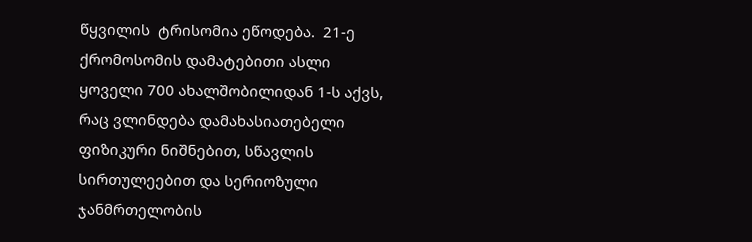წყვილის  ტრისომია ეწოდება.  21-ე ქრომოსომის დამატებითი ასლი ყოველი 700 ახალშობილიდან 1-ს აქვს, რაც ვლინდება დამახასიათებელი ფიზიკური ნიშნებით, სწავლის სირთულეებით და სერიოზული ჯანმრთელობის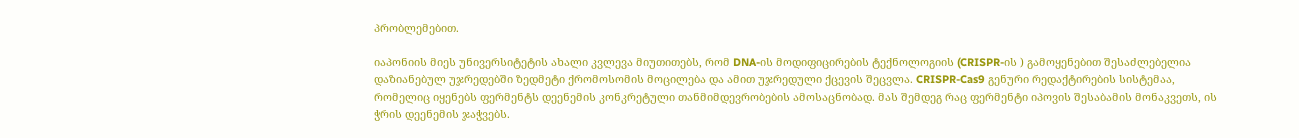პრობლემებით.

იაპონიის მიეს უნივერსიტეტის ახალი კვლევა მიუთითებს, რომ DNA-ის მოდიფიცირების ტექნოლოგიის (CRISPR-ის ) გამოყენებით შესაძლებელია დაზიანებულ უჯრედებში ზედმეტი ქრომოსომის მოცილება და ამით უჯრედული ქცევის შეცვლა. CRISPR-Cas9 გენური რედაქტირების სისტემაა, რომელიც იყენებს ფერმენტს დეენემის კონკრეტული თანმიმდევრობების ამოსაცნობად. მას შემდეგ რაც ფერმენტი იპოვის შესაბამის მონაკვეთს, ის ჭრის დეენემის ჯაჭვებს.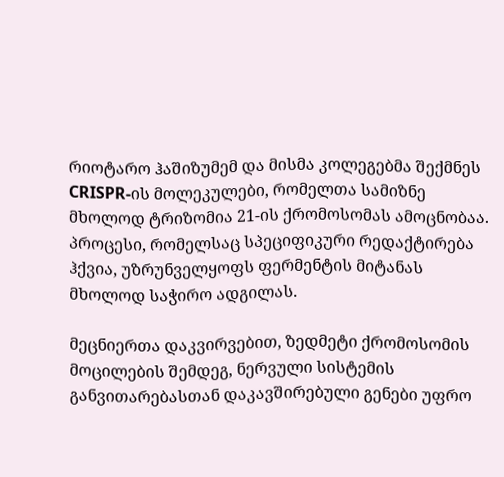რიოტარო ჰაშიზუმემ და მისმა კოლეგებმა შექმნეს CRISPR-ის მოლეკულები, რომელთა სამიზნე მხოლოდ ტრიზომია 21-ის ქრომოსომას ამოცნობაა. პროცესი, რომელსაც სპეციფიკური რედაქტირება ჰქვია, უზრუნველყოფს ფერმენტის მიტანას მხოლოდ საჭირო ადგილას.

მეცნიერთა დაკვირვებით, ზედმეტი ქრომოსომის მოცილების შემდეგ, ნერვული სისტემის განვითარებასთან დაკავშირებული გენები უფრო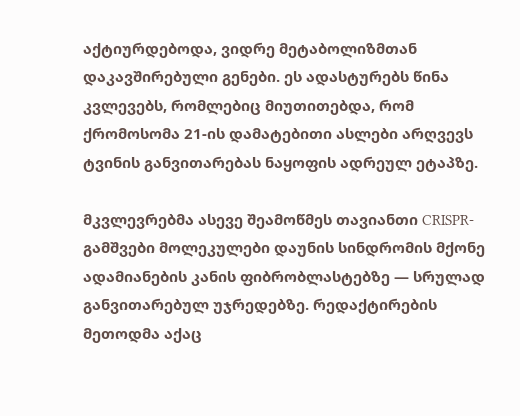აქტიურდებოდა, ვიდრე მეტაბოლიზმთან დაკავშირებული გენები. ეს ადასტურებს წინა კვლევებს, რომლებიც მიუთითებდა, რომ ქრომოსომა 21-ის დამატებითი ასლები არღვევს ტვინის განვითარებას ნაყოფის ადრეულ ეტაპზე.

მკვლევრებმა ასევე შეამოწმეს თავიანთი CRISPR-გამშვები მოლეკულები დაუნის სინდრომის მქონე ადამიანების კანის ფიბრობლასტებზე — სრულად განვითარებულ უჯრედებზე. რედაქტირების მეთოდმა აქაც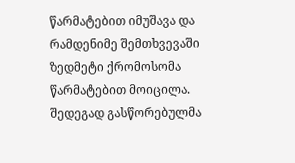წარმატებით იმუშავა და რამდენიმე შემთხვევაში ზედმეტი ქრომოსომა წარმატებით მოიცილა. შედეგად გასწორებულმა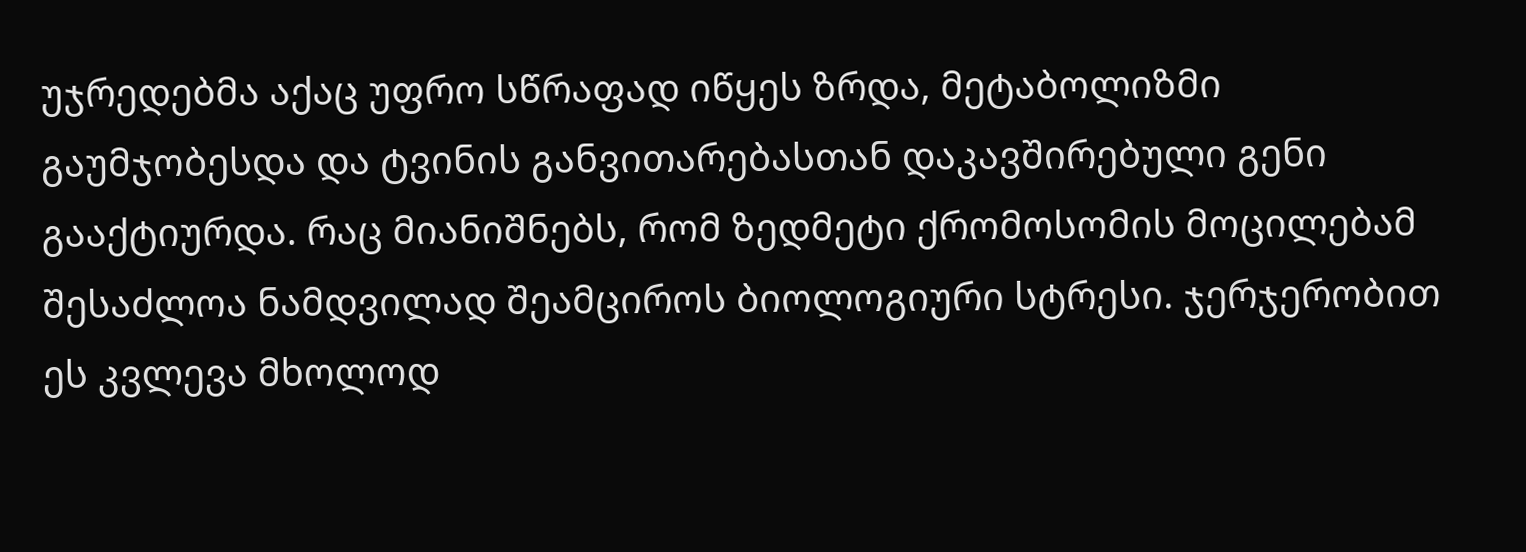უჯრედებმა აქაც უფრო სწრაფად იწყეს ზრდა, მეტაბოლიზმი გაუმჯობესდა და ტვინის განვითარებასთან დაკავშირებული გენი გააქტიურდა. რაც მიანიშნებს, რომ ზედმეტი ქრომოსომის მოცილებამ შესაძლოა ნამდვილად შეამციროს ბიოლოგიური სტრესი. ჯერჯერობით ეს კვლევა მხოლოდ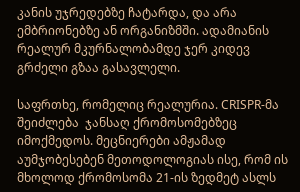კანის უჯრედებზე ჩატარდა, და არა ემბრიონებზე ან ორგანიზმში. ადამიანის რეალურ მკურნალობამდე ჯერ კიდევ გრძელი გზაა გასავლელი.

საფრთხე, რომელიც რეალურია. CRISPR-მა შეიძლება  ჯანსაღ ქრომოსომებზეც იმოქმედოს. მეცნიერები ამჟამად აუმჯობესებენ მეთოდოლოგიას ისე, რომ ის მხოლოდ ქრომოსომა 21-ის ზედმეტ ასლს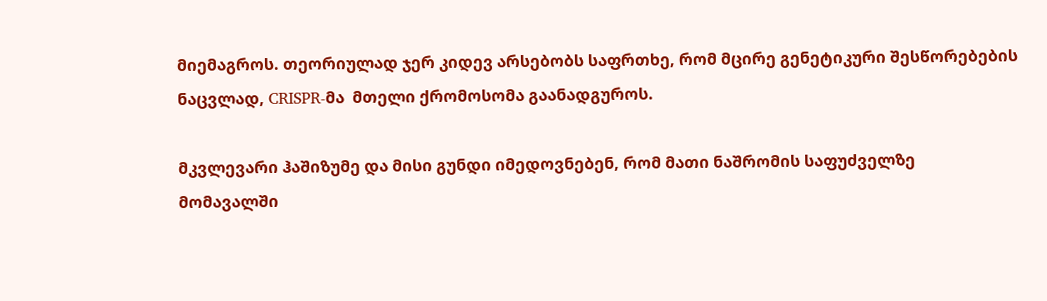მიემაგროს. თეორიულად ჯერ კიდევ არსებობს საფრთხე, რომ მცირე გენეტიკური შესწორებების ნაცვლად, CRISPR-მა  მთელი ქრომოსომა გაანადგუროს.

მკვლევარი ჰაშიზუმე და მისი გუნდი იმედოვნებენ, რომ მათი ნაშრომის საფუძველზე  მომავალში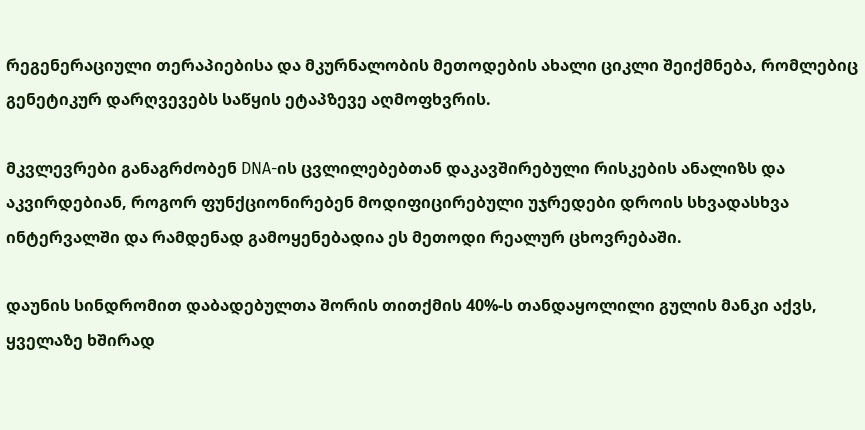რეგენერაციული თერაპიებისა და მკურნალობის მეთოდების ახალი ციკლი შეიქმნება, რომლებიც გენეტიკურ დარღვევებს საწყის ეტაპზევე აღმოფხვრის.

მკვლევრები განაგრძობენ DNA-ის ცვლილებებთან დაკავშირებული რისკების ანალიზს და აკვირდებიან, როგორ ფუნქციონირებენ მოდიფიცირებული უჯრედები დროის სხვადასხვა ინტერვალში და რამდენად გამოყენებადია ეს მეთოდი რეალურ ცხოვრებაში.

დაუნის სინდრომით დაბადებულთა შორის თითქმის 40%-ს თანდაყოლილი გულის მანკი აქვს, ყველაზე ხშირად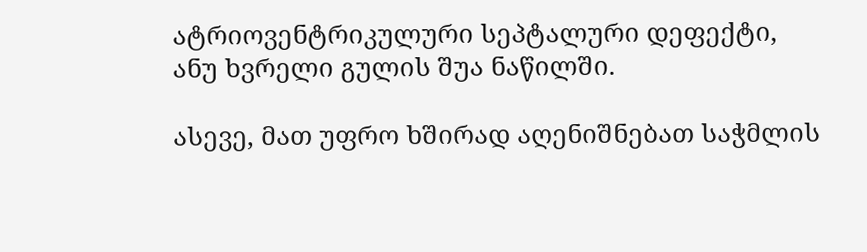ატრიოვენტრიკულური სეპტალური დეფექტი, ანუ ხვრელი გულის შუა ნაწილში.

ასევე, მათ უფრო ხშირად აღენიშნებათ საჭმლის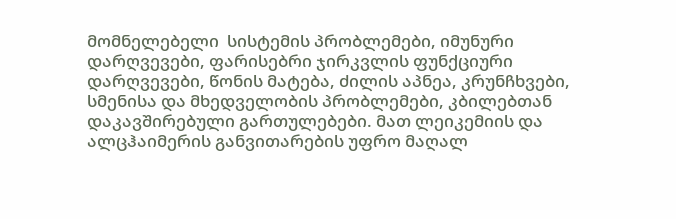მომნელებელი  სისტემის პრობლემები, იმუნური დარღვევები, ფარისებრი ჯირკვლის ფუნქციური დარღვევები, წონის მატება, ძილის აპნეა, კრუნჩხვები, სმენისა და მხედველობის პრობლემები, კბილებთან დაკავშირებული გართულებები. მათ ლეიკემიის და ალცჰაიმერის განვითარების უფრო მაღალ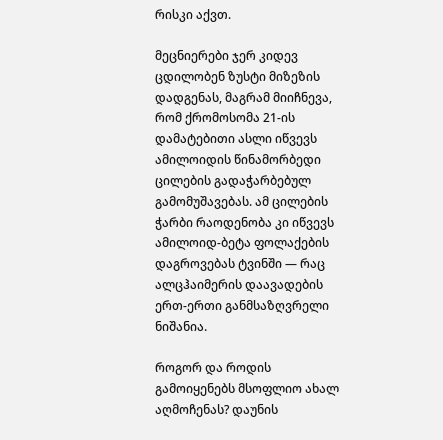რისკი აქვთ.

მეცნიერები ჯერ კიდევ ცდილობენ ზუსტი მიზეზის დადგენას, მაგრამ მიიჩნევა, რომ ქრომოსომა 21-ის დამატებითი ასლი იწვევს ამილოიდის წინამორბედი ცილების გადაჭარბებულ გამომუშავებას. ამ ცილების ჭარბი რაოდენობა კი იწვევს ამილოიდ-ბეტა ფოლაქების დაგროვებას ტვინში — რაც ალცჰაიმერის დაავადების ერთ-ერთი განმსაზღვრელი ნიშანია.

როგორ და როდის გამოიყენებს მსოფლიო ახალ აღმოჩენას? დაუნის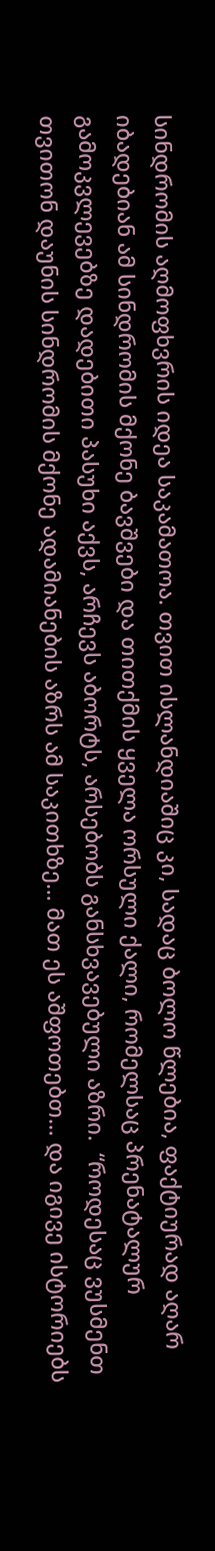სინდრომის აღმოფხვრის იდეა საკამათოა. თვით ისლანდიაშიც კი, სადაც ბოლო წლებია, ფაქტიურად აღარ იბადებიან ამ სინდრომის მქონე ბავშვები და თითქმის ყველა ორსული ქალი, რომელსაც პრენატალურ გამოკვლევებზე დადებითი პასუხი აქვს, არჩევს აბორტს, არსებობს განსხვავებული აზრი.  “როდესაც ვუსმენთ თვითონ დაუნის სინდრომის მქონე ადამიანების აზრს ამ საკითხზე… მათ ეს აშფოთებთ… და იგივე ისტორიებს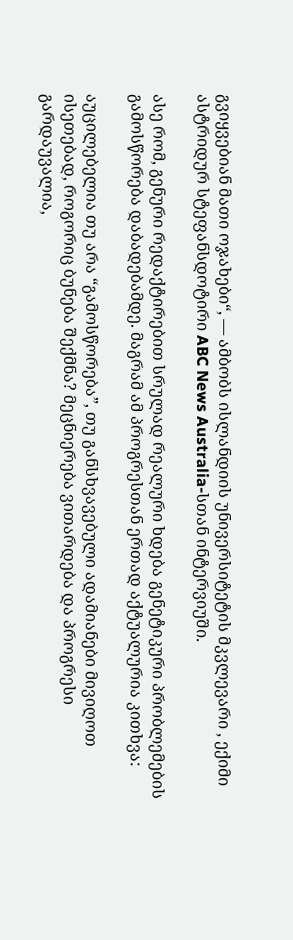გვიყვებიან მათი ოჯახები“, — ამბობს ისლანდიის უნივერსიტეტის მკვლევარი , ექიმი ასტრიდურ სტეფანსდოტირი ABC News Australia-სთან ინტერვიუში.

ასე რომ, გენური რედაქტირებით სრულად რეალური ხდება გენეტიკური პრობლემების გამოსწორება დაბადებამდე. მაგრამ ამ პროგრესთან ერთად აქტუალურია კითხვა:

აუცილებელია თუ არა “გამოსწორება”, თუ განსხვავებული ადამიანები მივიღოთ ისეთებად, როგორიც ბუნება შექმნა? მეცნიერება ვითარდება და პროგრესი გარდაუვალია,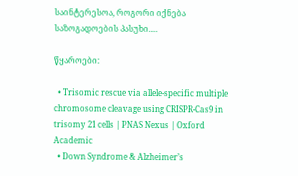საინტერესოა, როგორი იქნება საზოგადოების პასუხი….

წყაროები:

  • Trisomic rescue via allele-specific multiple chromosome cleavage using CRISPR-Cas9 in trisomy 21 cells | PNAS Nexus | Oxford Academic
  • Down Syndrome & Alzheimer’s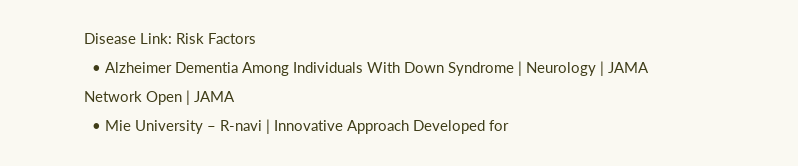Disease Link: Risk Factors
  • Alzheimer Dementia Among Individuals With Down Syndrome | Neurology | JAMA Network Open | JAMA
  • Mie University – R-navi | Innovative Approach Developed for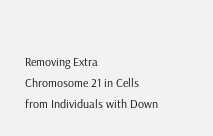Removing Extra Chromosome 21 in Cells from Individuals with Down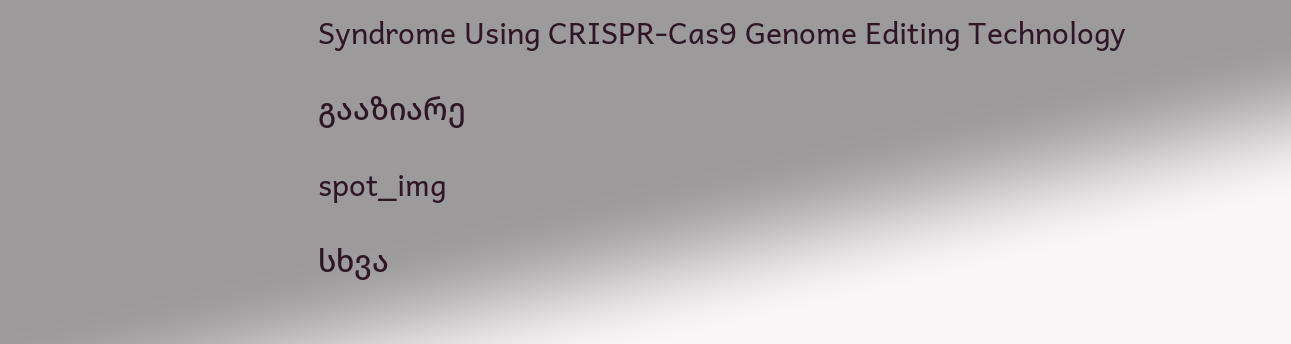Syndrome Using CRISPR-Cas9 Genome Editing Technology

გააზიარე

spot_img

სხვა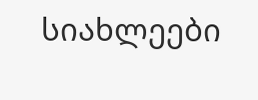სიახლეები